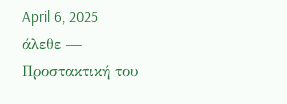April 6, 2025
άλεθε — Προστακτική του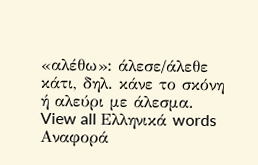«αλέθω»: άλεσε/άλεθε κάτι, δηλ. κάνε το σκόνη ή αλεύρι με άλεσμα.
View all Ελληνικά words
Αναφορά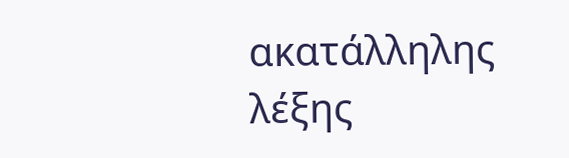ακατάλληλης λέξης